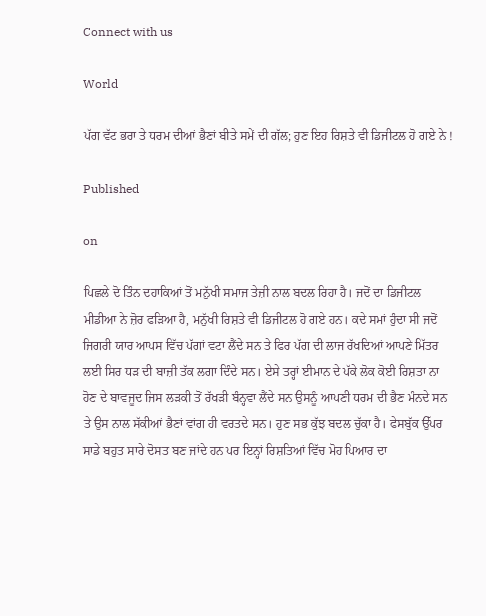Connect with us

World

ਪੱਗ ਵੱਟ ਭਰਾ ਤੇ ਧਰਮ ਦੀਆਂ ਭੈਣਾਂ ਬੀਤੇ ਸਮੇਂ ਦੀ ਗੱਲ; ਹੁਣ ਇਹ ਰਿਸ਼ਤੇ ਵੀ ਡਿਜੀਟਲ ਹੋ ਗਏ ਨੇ !

Published

on

ਪਿਛਲੇ ਦੋ ਤਿੰਨ ਦਹਾਕਿਆਂ ਤੋਂ ਮਨੁੱਖੀ ਸਮਾਜ ਤੇਜ਼ੀ ਨਾਲ ਬਦਲ ਰਿਹਾ ਹੈ। ਜਦੋਂ ਦਾ ਡਿਜੀਟਲ ਮੀਡੀਆ ਨੇ ਜ਼ੋਰ ਫੜਿਆ ਹੈ, ਮਨੁੱਖੀ ਰਿਸ਼ਤੇ ਵੀ ਡਿਜੀਟਲ ਹੋ ਗਏ ਹਨ। ਕਦੇ ਸਮਾਂ ਹੁੰਦਾ ਸੀ ਜਦੋਂ ਜਿਗਰੀ ਯਾਰ ਆਪਸ ਵਿੱਚ ਪੱਗਾਂ ਵਟਾ ਲੈਂਦੇ ਸਨ ਤੇ ਫਿਰ ਪੱਗ ਦੀ ਲਾਜ ਰੱਖਦਿਆਂ ਆਪਣੇ ਮਿੱਤਰ ਲਈ ਸਿਰ ਧੜ ਦੀ ਬਾਜ਼ੀ ਤੱਕ ਲਗਾ ਦਿੰਦੇ ਸਨ। ਏਸੇ ਤਰ੍ਹਾਂ ਈਮਾਨ ਦੇ ਪੱਕੇ ਲੋਕ ਕੋਈ ਰਿਸ਼ਤਾ ਨਾ ਹੋਣ ਦੇ ਬਾਵਜੂਦ ਜਿਸ ਲੜਕੀ ਤੋਂ ਰੱਖੜੀ ਬੰਨ੍ਹਵਾ ਲੈਂਦੇ ਸਨ ਉਸਨੂੰ ਆਪਣੀ ਧਰਮ ਦੀ ਭੈਣ ਮੰਨਦੇ ਸਨ ਤੇ ਉਸ ਨਾਲ ਸੱਕੀਆਂ ਭੈਣਾਂ ਵਾਂਗ ਹੀ ਵਰਤਦੇ ਸਨ। ਹੁਣ ਸਭ ਕੁੱਝ ਬਦਲ ਚੁੱਕਾ ਹੈ। ਫੇਸਬੁੱਕ ਉੱਪਰ ਸਾਡੇ ਬਹੁਤ ਸਾਰੇ ਦੋਸਤ ਬਣ ਜਾਂਦੇ ਹਨ ਪਰ ਇਨ੍ਹਾਂ ਰਿਸ਼ਤਿਆਂ ਵਿੱਚ ਮੋਹ ਪਿਆਰ ਦਾ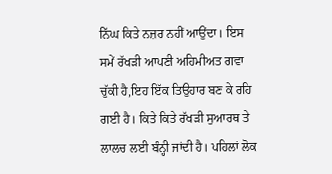ਨਿੱਘ ਕਿਤੇ ਨਜ਼ਰ ਨਹੀਂ ਆਉਂਦਾ। ਇਸ ਸਮੇਂ ਰੱਖੜੀ ਆਪਣੀ ਅਹਿਮੀਅਤ ਗਵਾ ਚੁੱਕੀ ਹੈ,ਇਹ ਇੱਕ ਤਿਉਹਾਰ ਬਣ ਕੇ ਰਹਿ ਗਈ ਹੈ। ਕਿਤੇ ਕਿਤੇ ਰੱਖੜੀ ਸੁਆਰਥ ਤੇ ਲਾਲਚ ਲਈ ਬੰਨ੍ਹੀ ਜਾਂਦੀ ਹੈ। ਪਹਿਲਾਂ ਲੋਕ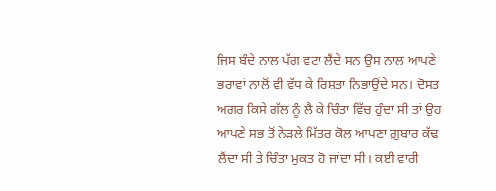ਜਿਸ ਬੰਦੇ ਨਾਲ ਪੱਗ ਵਟਾ ਲੈਂਦੇ ਸਨ ਉਸ ਨਾਲ ਆਪਣੇ ਭਰਾਵਾਂ ਨਾਲੋਂ ਵੀ ਵੱਧ ਕੇ ਰਿਸ਼ਤਾ ਨਿਭਾਉਂਦੇ ਸਨ। ਦੋਸਤ ਅਗਰ ਕਿਸੇ ਗੱਲ ਨੂੰ ਲੈ ਕੇ ਚਿੰਤਾ ਵਿੱਚ ਹੁੰਦਾ ਸੀ ਤਾਂ ਉਹ ਆਪਣੇ ਸਭ ਤੋਂ ਨੇੜਲੇ ਮਿੱਤਰ ਕੋਲ ਆਪਣਾ ਗ਼ੁਬਾਰ ਕੱਢ ਲੈਂਦਾ ਸੀ ਤੇ ਚਿੰਤਾ ਮੁਕਤ ਹੋ ਜਾਂਦਾ ਸੀ। ਕਈ ਵਾਰੀ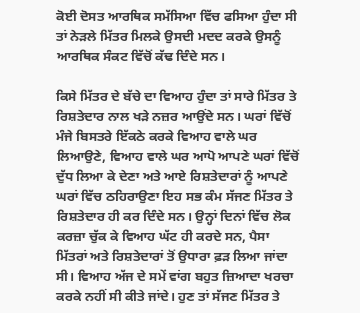ਕੋਈ ਦੋਸਤ ਆਰਥਿਕ ਸਮੱਸਿਆ ਵਿੱਚ ਫਸਿਆ ਹੁੰਦਾ ਸੀ ਤਾਂ ਨੇੜਲੇ ਮਿੱਤਰ ਮਿਲਕੇ ਉਸਦੀ ਮਦਦ ਕਰਕੇ ਉਸਨੂੰ ਆਰਥਿਕ ਸੰਕਟ ਵਿੱਚੋਂ ਕੱਢ ਦਿੰਦੇ ਸਨ।

ਕਿਸੇ ਮਿੱਤਰ ਦੇ ਬੱਚੇ ਦਾ ਵਿਆਹ ਹੁੰਦਾ ਤਾਂ ਸਾਰੇ ਮਿੱਤਰ ਤੇ ਰਿਸ਼ਤੇਦਾਰ ਨਾਲ ਖੜੇ ਨਜ਼ਰ ਆਉਂਦੇ ਸਨ। ਘਰਾਂ ਵਿੱਚੋਂ ਮੰਜੇ ਬਿਸਤਰੇ ਇੱਕਠੇ ਕਰਕੇ ਵਿਆਹ ਵਾਲੇ ਘਰ ਲਿਆਉਣੇ, ਵਿਆਹ ਵਾਲੇ ਘਰ ਆਪੋ ਆਪਣੇ ਘਰਾਂ ਵਿੱਚੋਂ ਦੁੱਧ ਲਿਆ ਕੇ ਦੇਣਾ ਅਤੇ ਆਏ ਰਿਸ਼ਤੇਦਾਰਾਂ ਨੂੰ ਆਪਣੇ ਘਰਾਂ ਵਿੱਚ ਠਹਿਰਾਉਣਾ ਇਹ ਸਭ ਕੰਮ ਸੱਜਣ ਮਿੱਤਰ ਤੇ ਰਿਸ਼ਤੇਦਾਰ ਹੀ ਕਰ ਦਿੰਦੇ ਸਨ। ਉਨ੍ਹਾਂ ਦਿਨਾਂ ਵਿੱਚ ਲੋਕ ਕਰਜ਼ਾ ਚੁੱਕ ਕੇ ਵਿਆਹ ਘੱਟ ਹੀ ਕਰਦੇ ਸਨ, ਪੈਸਾ ਮਿੱਤਰਾਂ ਅਤੇ ਰਿਸ਼ਤੇਦਾਰਾਂ ਤੋਂ ਉਧਾਰਾ ਫ਼ੜ ਲਿਆ ਜਾਂਦਾ ਸੀ। ਵਿਆਹ ਅੱਜ ਦੇ ਸਮੇਂ ਵਾਂਗ ਬਹੁਤ ਜ਼ਿਆਦਾ ਖਰਚਾ ਕਰਕੇ ਨਹੀਂ ਸੀ ਕੀਤੇ ਜਾਂਦੇ। ਹੁਣ ਤਾਂ ਸੱਜਣ ਮਿੱਤਰ ਤੇ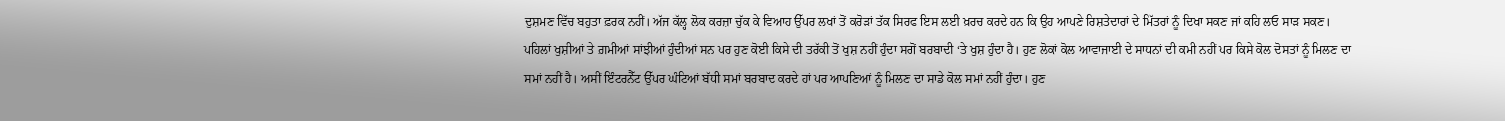ਦੁਸ਼ਮਣ ਵਿੱਚ ਬਹੁਤਾ ਫ਼ਰਕ ਨਹੀਂ। ਅੱਜ ਕੱਲ੍ਹ ਲੋਕ ਕਰਜ਼ਾ ਚੁੱਕ ਕੇ ਵਿਆਹ ਉੱਪਰ ਲਖਾਂ ਤੋਂ ਕਰੋੜਾਂ ਤੱਕ ਸਿਰਫ ਇਸ ਲਈ ਖ਼ਰਚ ਕਰਦੇ ਹਨ ਕਿ ਉਹ ਆਪਣੇ ਰਿਸ਼ਤੇਦਾਰਾਂ ਦੇ ਮਿੱਤਰਾਂ ਨੂੰ ਦਿਖਾ ਸਕਣ ਜਾਂ ਕਹਿ ਲਓ ਸਾੜ ਸਕਣ। ਪਹਿਲਾਂ ਖੁਸ਼ੀਆਂ ਤੇ ਗ਼ਮੀਆਂ ਸਾਂਝੀਆਂ ਹੁੰਦੀਆਂ ਸਨ ਪਰ ਹੁਣ ਕੋਈ ਕਿਸੇ ਦੀ ਤਰੱਕੀ ਤੋਂ ਖੁਸ਼ ਨਹੀਂ ਹੁੰਦਾ ਸਗੋਂ ਬਰਬਾਦੀ ‘ਤੇ ਖੁਸ਼ ਹੁੰਦਾ ਹੈ। ਹੁਣ ਲੋਕਾਂ ਕੋਲ ਆਵਾਜਾਈ ਦੇ ਸਾਧਨਾਂ ਦੀ ਕਮੀ ਨਹੀਂ ਪਰ ਕਿਸੇ ਕੋਲ ਦੋਸਤਾਂ ਨੂੰ ਮਿਲਣ ਦਾ ਸਮਾਂ ਨਹੀਂ ਹੈ। ਅਸੀਂ ਇੰਟਰਨੈੱਟ ਉੱਪਰ ਘੰਟਿਆਂ ਬੱਧੀ ਸਮਾਂ ਬਰਬਾਦ ਕਰਦੇ ਹਾਂ ਪਰ ਆਪਣਿਆਂ ਨੂੰ ਮਿਲਣ ਦਾ ਸਾਡੇ ਕੋਲ ਸਮਾਂ ਨਹੀਂ ਹੁੰਦਾ। ਹੁਣ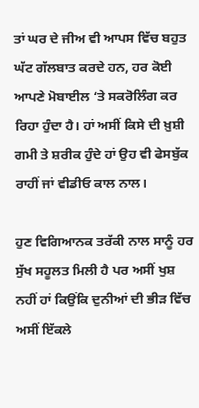ਤਾਂ ਘਰ ਦੇ ਜੀਅ ਵੀ ਆਪਸ ਵਿੱਚ ਬਹੁਤ ਘੱਟ ਗੱਲਬਾਤ ਕਰਦੇ ਹਨ, ਹਰ ਕੋਈ ਆਪਣੇ ਮੋਬਾਈਲ ‘ਤੇ ਸਕਰੋਲਿੰਗ ਕਰ ਰਿਹਾ ਹੁੰਦਾ ਹੈ। ਹਾਂ ਅਸੀਂ ਕਿਸੇ ਦੀ ਖ਼ੁਸ਼ੀ ਗਮੀ ਤੇ ਸ਼ਰੀਕ ਹੁੰਦੇ ਹਾਂ ਉਹ ਵੀ ਫੇਸਬੁੱਕ ਰਾਹੀਂ ਜਾਂ ਵੀਡੀਓ ਕਾਲ ਨਾਲ।

ਹੁਣ ਵਿਗਿਆਨਕ ਤਰੱਕੀ ਨਾਲ ਸਾਨੂੰ ਹਰ ਸੁੱਖ ਸਹੂਲਤ ਮਿਲੀ ਹੈ ਪਰ ਅਸੀਂ ਖੁਸ਼ ਨਹੀਂ ਹਾਂ ਕਿਉਂਕਿ ਦੁਨੀਆਂ ਦੀ ਭੀੜ ਵਿੱਚ ਅਸੀਂ ਇੱਕਲੇ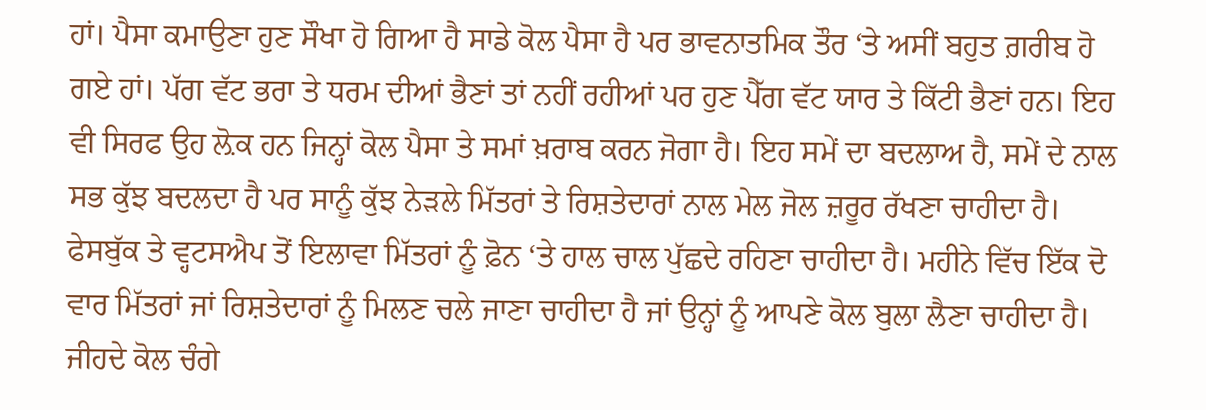ਹਾਂ। ਪੈਸਾ ਕਮਾਉਣਾ ਹੁਣ ਸੌਖਾ ਹੋ ਗਿਆ ਹੈ ਸਾਡੇ ਕੋਲ ਪੈਸਾ ਹੈ ਪਰ ਭਾਵਨਾਤਮਿਕ ਤੌਰ ‘ਤੇ ਅਸੀਂ ਬਹੁਤ ਗ਼ਰੀਬ ਹੋ ਗਏ ਹਾਂ। ਪੱਗ ਵੱਟ ਭਰਾ ਤੇ ਧਰਮ ਦੀਆਂ ਭੈਣਾਂ ਤਾਂ ਨਹੀਂ ਰਹੀਆਂ ਪਰ ਹੁਣ ਪੈੱਗ ਵੱਟ ਯਾਰ ਤੇ ਕਿੱਟੀ ਭੈਣਾਂ ਹਨ। ਇਹ ਵੀ ਸਿਰਫ ਉਹ ਲ਼ੋਕ ਹਨ ਜਿਨ੍ਹਾਂ ਕੋਲ ਪੈਸਾ ਤੇ ਸਮਾਂ ਖ਼ਰਾਬ ਕਰਨ ਜੋਗਾ ਹੈ। ਇਹ ਸਮੇਂ ਦਾ ਬਦਲਾਅ ਹੈ, ਸਮੇਂ ਦੇ ਨਾਲ ਸਭ ਕੁੱਝ ਬਦਲਦਾ ਹੈ ਪਰ ਸਾਨੂੰ ਕੁੱਝ ਨੇੜਲੇ ਮਿੱਤਰਾਂ ਤੇ ਰਿਸ਼ਤੇਦਾਰਾਂ ਨਾਲ ਮੇਲ ਜੋਲ ਜ਼ਰੂਰ ਰੱਖਣਾ ਚਾਹੀਦਾ ਹੈ। ਫੇਸਬੁੱਕ ਤੇ ਵ੍ਹਟਸਐਪ ਤੋਂ ਇਲਾਵਾ ਮਿੱਤਰਾਂ ਨੂੰ ਫ਼ੋਨ ‘ਤੇ ਹਾਲ ਚਾਲ ਪੁੱਛਦੇ ਰਹਿਣਾ ਚਾਹੀਦਾ ਹੈ। ਮਹੀਨੇ ਵਿੱਚ ਇੱਕ ਦੋ ਵਾਰ ਮਿੱਤਰਾਂ ਜਾਂ ਰਿਸ਼ਤੇਦਾਰਾਂ ਨੂੰ ਮਿਲਣ ਚਲੇ ਜਾਣਾ ਚਾਹੀਦਾ ਹੈ ਜਾਂ ਉਨ੍ਹਾਂ ਨੂੰ ਆਪਣੇ ਕੋਲ ਬੁਲਾ ਲੈਣਾ ਚਾਹੀਦਾ ਹੈ। ਜੀਹਦੇ ਕੋਲ ਚੰਗੇ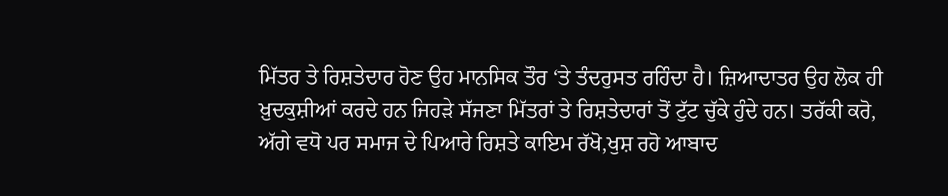ਮਿੱਤਰ ਤੇ ਰਿਸ਼ਤੇਦਾਰ ਹੋਣ ਉਹ ਮਾਨਸਿਕ ਤੌਰ ‘ਤੇ ਤੰਦਰੁਸਤ ਰਹਿੰਦਾ ਹੈ। ਜ਼ਿਆਦਾਤਰ ਉਹ ਲੋਕ ਹੀ ਖ਼ੁਦਕੁਸ਼ੀਆਂ ਕਰਦੇ ਹਨ ਜਿਹੜੇ ਸੱਜਣਾ ਮਿੱਤਰਾਂ ਤੇ ਰਿਸ਼ਤੇਦਾਰਾਂ ਤੋਂ ਟੁੱਟ ਚੁੱਕੇ ਹੁੰਦੇ ਹਨ। ਤਰੱਕੀ ਕਰੋ, ਅੱਗੇ ਵਧੋ ਪਰ ਸਮਾਜ ਦੇ ਪਿਆਰੇ ਰਿਸ਼ਤੇ ਕਾਇਮ ਰੱਖੋ,ਖੁਸ਼ ਰਹੋ ਆਬਾਦ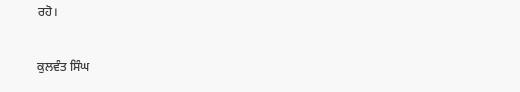ਰਹੋ।

ਕੁਲਵੰਤ ਸਿੰਘ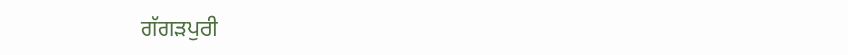ਗੱਗੜਪੁਰੀ